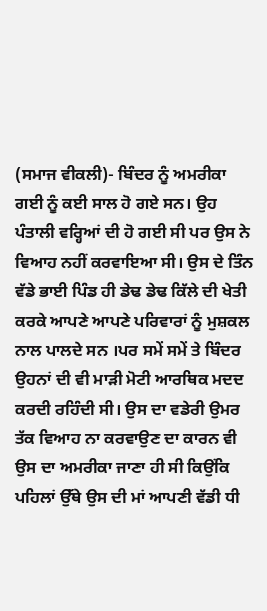(ਸਮਾਜ ਵੀਕਲੀ)- ਬਿੰਦਰ ਨੂੰ ਅਮਰੀਕਾ ਗਈ ਨੂੰ ਕਈ ਸਾਲ ਹੋ ਗਏ ਸਨ। ਉਹ ਪੰਤਾਲੀ ਵਰ੍ਹਿਆਂ ਦੀ ਹੋ ਗਈ ਸੀ ਪਰ ਉਸ ਨੇ ਵਿਆਹ ਨਹੀਂ ਕਰਵਾਇਆ ਸੀ। ਉਸ ਦੇ ਤਿੰਨ ਵੱਡੇ ਭਾਈ ਪਿੰਡ ਹੀ ਡੇਢ ਡੇਢ ਕਿੱਲੇ ਦੀ ਖੇਤੀ ਕਰਕੇ ਆਪਣੇ ਆਪਣੇ ਪਰਿਵਾਰਾਂ ਨੂੰ ਮੁਸ਼ਕਲ ਨਾਲ ਪਾਲਦੇ ਸਨ ।ਪਰ ਸਮੇਂ ਸਮੇਂ ਤੇ ਬਿੰਦਰ ਉਹਨਾਂ ਦੀ ਵੀ ਮਾੜੀ ਮੋਟੀ ਆਰਥਿਕ ਮਦਦ ਕਰਦੀ ਰਹਿੰਦੀ ਸੀ। ਉਸ ਦਾ ਵਡੇਰੀ ਉਮਰ ਤੱਕ ਵਿਆਹ ਨਾ ਕਰਵਾਉਣ ਦਾ ਕਾਰਨ ਵੀ ਉਸ ਦਾ ਅਮਰੀਕਾ ਜਾਣਾ ਹੀ ਸੀ ਕਿਉਂਕਿ ਪਹਿਲਾਂ ਉੱਥੇ ਉਸ ਦੀ ਮਾਂ ਆਪਣੀ ਵੱਡੀ ਧੀ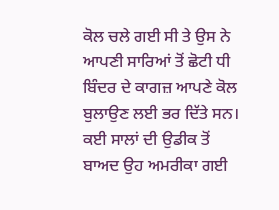ਕੋਲ ਚਲੇ ਗਈ ਸੀ ਤੇ ਉਸ ਨੇ ਆਪਣੀ ਸਾਰਿਆਂ ਤੋਂ ਛੋਟੀ ਧੀ ਬਿੰਦਰ ਦੇ ਕਾਗਜ਼ ਆਪਣੇ ਕੋਲ ਬੁਲਾਉਣ ਲਈ ਭਰ ਦਿੱਤੇ ਸਨ। ਕਈ ਸਾਲਾਂ ਦੀ ਉਡੀਕ ਤੋਂ ਬਾਅਦ ਉਹ ਅਮਰੀਕਾ ਗਈ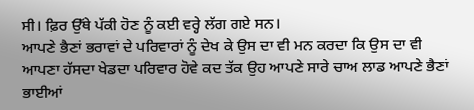ਸੀ। ਫ਼ਿਰ ਉੱਥੇ ਪੱਕੀ ਹੋਣ ਨੂੰ ਕਈ ਵਰ੍ਹੇ ਲੱਗ ਗਏ ਸਨ।
ਆਪਣੇ ਭੈਣਾਂ ਭਰਾਵਾਂ ਦੇ ਪਰਿਵਾਰਾਂ ਨੂੰ ਦੇਖ ਕੇ ਉਸ ਦਾ ਵੀ ਮਨ ਕਰਦਾ ਕਿ ਉਸ ਦਾ ਵੀ ਆਪਣਾ ਹੱਸਦਾ ਖੇਡਦਾ ਪਰਿਵਾਰ ਹੋਵੇ ਕਦ ਤੱਕ ਉਹ ਆਪਣੇ ਸਾਰੇ ਚਾਅ ਲਾਡ ਆਪਣੇ ਭੈਣਾਂ ਭਾਈਆਂ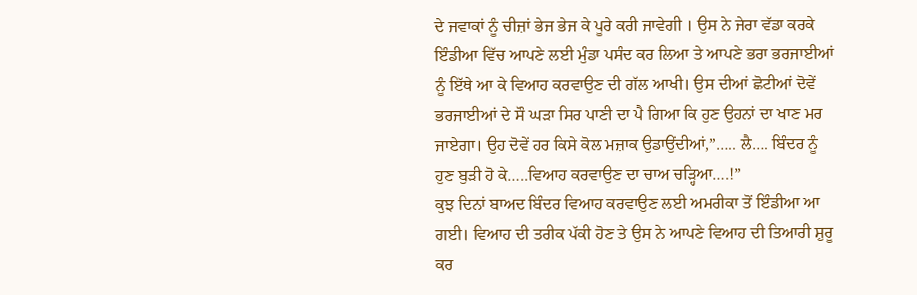ਦੇ ਜਵਾਕਾਂ ਨੂੰ ਚੀਜ਼ਾਂ ਭੇਜ ਭੇਜ ਕੇ ਪੂਰੇ ਕਰੀ ਜਾਵੇਗੀ । ਉਸ ਨੇ ਜੇਰਾ ਵੱਡਾ ਕਰਕੇ ਇੰਡੀਆ ਵਿੱਚ ਆਪਣੇ ਲਈ ਮੁੰਡਾ ਪਸੰਦ ਕਰ ਲਿਆ ਤੇ ਆਪਣੇ ਭਰਾ ਭਰਜਾਈਆਂ ਨੂੰ ਇੱਥੇ ਆ ਕੇ ਵਿਆਹ ਕਰਵਾਉਣ ਦੀ ਗੱਲ ਆਖੀ। ਉਸ ਦੀਆਂ ਛੋਟੀਆਂ ਦੋਵੇਂ ਭਰਜਾਈਆਂ ਦੇ ਸੌ ਘੜਾ ਸਿਰ ਪਾਣੀ ਦਾ ਪੈ ਗਿਆ ਕਿ ਹੁਣ ਉਹਨਾਂ ਦਾ ਖਾਣ ਮਰ ਜਾਏਗਾ। ਉਹ ਦੋਵੇਂ ਹਰ ਕਿਸੇ ਕੋਲ ਮਜ਼ਾਕ ਉਡਾਉਂਦੀਆਂ,”….. ਲੈ…. ਬਿੰਦਰ ਨੂੰ ਹੁਣ ਬੁੜੀ ਹੋ ਕੇ…..ਵਿਆਹ ਕਰਵਾਉਣ ਦਾ ਚਾਅ ਚੜ੍ਹਿਆ….!”
ਕੁਝ ਦਿਨਾਂ ਬਾਅਦ ਬਿੰਦਰ ਵਿਆਹ ਕਰਵਾਉਣ ਲਈ ਅਮਰੀਕਾ ਤੋਂ ਇੰਡੀਆ ਆ ਗਈ। ਵਿਆਹ ਦੀ ਤਰੀਕ ਪੱਕੀ ਹੋਣ ਤੇ ਉਸ ਨੇ ਆਪਣੇ ਵਿਆਹ ਦੀ ਤਿਆਰੀ ਸ਼ੁਰੂ ਕਰ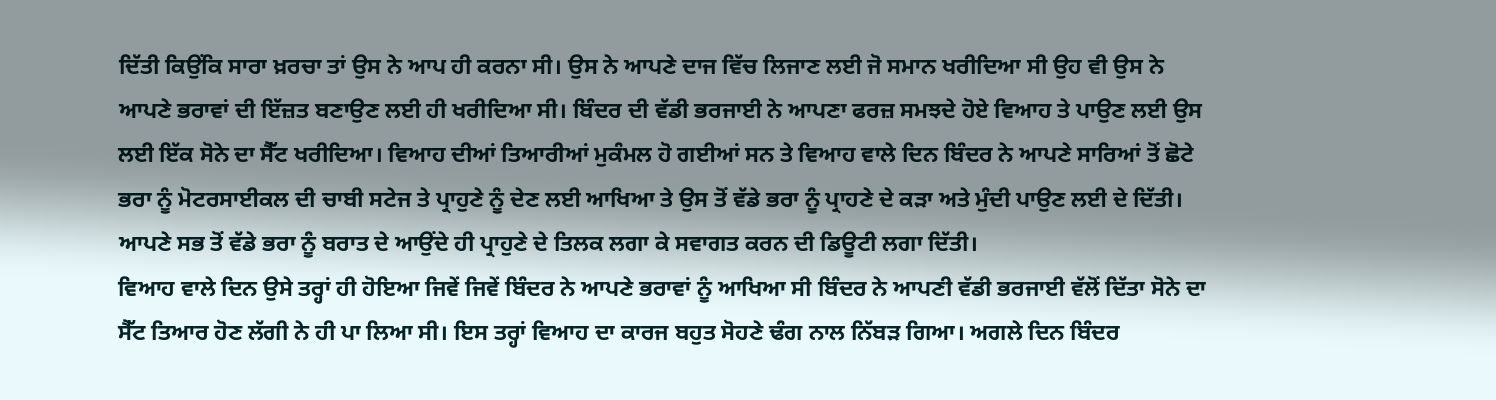ਦਿੱਤੀ ਕਿਉਂਕਿ ਸਾਰਾ ਖ਼ਰਚਾ ਤਾਂ ਉਸ ਨੇ ਆਪ ਹੀ ਕਰਨਾ ਸੀ। ਉਸ ਨੇ ਆਪਣੇ ਦਾਜ ਵਿੱਚ ਲਿਜਾਣ ਲਈ ਜੋ ਸਮਾਨ ਖਰੀਦਿਆ ਸੀ ਉਹ ਵੀ ਉਸ ਨੇ ਆਪਣੇ ਭਰਾਵਾਂ ਦੀ ਇੱਜ਼ਤ ਬਣਾਉਣ ਲਈ ਹੀ ਖਰੀਦਿਆ ਸੀ। ਬਿੰਦਰ ਦੀ ਵੱਡੀ ਭਰਜਾਈ ਨੇ ਆਪਣਾ ਫਰਜ਼ ਸਮਝਦੇ ਹੋਏ ਵਿਆਹ ਤੇ ਪਾਉਣ ਲਈ ਉਸ ਲਈ ਇੱਕ ਸੋਨੇ ਦਾ ਸੈੱਟ ਖਰੀਦਿਆ। ਵਿਆਹ ਦੀਆਂ ਤਿਆਰੀਆਂ ਮੁਕੰਮਲ ਹੋ ਗਈਆਂ ਸਨ ਤੇ ਵਿਆਹ ਵਾਲੇ ਦਿਨ ਬਿੰਦਰ ਨੇ ਆਪਣੇ ਸਾਰਿਆਂ ਤੋਂ ਛੋਟੇ ਭਰਾ ਨੂੰ ਮੋਟਰਸਾਈਕਲ ਦੀ ਚਾਬੀ ਸਟੇਜ ਤੇ ਪ੍ਰਾਹੁਣੇ ਨੂੰ ਦੇਣ ਲਈ ਆਖਿਆ ਤੇ ਉਸ ਤੋਂ ਵੱਡੇ ਭਰਾ ਨੂੰ ਪ੍ਰਾਹਣੇ ਦੇ ਕੜਾ ਅਤੇ ਮੁੰਦੀ ਪਾਉਣ ਲਈ ਦੇ ਦਿੱਤੀ। ਆਪਣੇ ਸਭ ਤੋਂ ਵੱਡੇ ਭਰਾ ਨੂੰ ਬਰਾਤ ਦੇ ਆਉਂਦੇ ਹੀ ਪ੍ਰਾਹੁਣੇ ਦੇ ਤਿਲਕ ਲਗਾ ਕੇ ਸਵਾਗਤ ਕਰਨ ਦੀ ਡਿਊਟੀ ਲਗਾ ਦਿੱਤੀ।
ਵਿਆਹ ਵਾਲੇ ਦਿਨ ਉਸੇ ਤਰ੍ਹਾਂ ਹੀ ਹੋਇਆ ਜਿਵੇਂ ਜਿਵੇਂ ਬਿੰਦਰ ਨੇ ਆਪਣੇ ਭਰਾਵਾਂ ਨੂੰ ਆਖਿਆ ਸੀ ਬਿੰਦਰ ਨੇ ਆਪਣੀ ਵੱਡੀ ਭਰਜਾਈ ਵੱਲੋਂ ਦਿੱਤਾ ਸੋਨੇ ਦਾ ਸੈੱਟ ਤਿਆਰ ਹੋਣ ਲੱਗੀ ਨੇ ਹੀ ਪਾ ਲਿਆ ਸੀ। ਇਸ ਤਰ੍ਹਾਂ ਵਿਆਹ ਦਾ ਕਾਰਜ ਬਹੁਤ ਸੋਹਣੇ ਢੰਗ ਨਾਲ ਨਿੱਬੜ ਗਿਆ। ਅਗਲੇ ਦਿਨ ਬਿੰਦਰ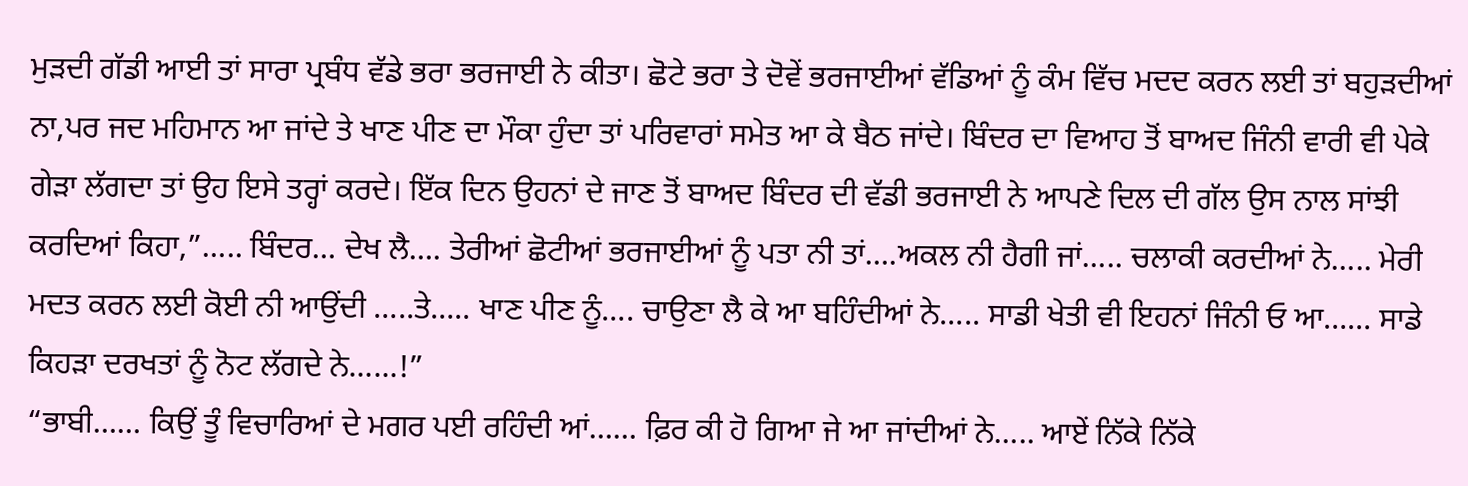ਮੁੜਦੀ ਗੱਡੀ ਆਈ ਤਾਂ ਸਾਰਾ ਪ੍ਰਬੰਧ ਵੱਡੇ ਭਰਾ ਭਰਜਾਈ ਨੇ ਕੀਤਾ। ਛੋਟੇ ਭਰਾ ਤੇ ਦੋਵੇਂ ਭਰਜਾਈਆਂ ਵੱਡਿਆਂ ਨੂੰ ਕੰਮ ਵਿੱਚ ਮਦਦ ਕਰਨ ਲਈ ਤਾਂ ਬਹੁੜਦੀਆਂ ਨਾ,ਪਰ ਜਦ ਮਹਿਮਾਨ ਆ ਜਾਂਦੇ ਤੇ ਖਾਣ ਪੀਣ ਦਾ ਮੌਕਾ ਹੁੰਦਾ ਤਾਂ ਪਰਿਵਾਰਾਂ ਸਮੇਤ ਆ ਕੇ ਬੈਠ ਜਾਂਦੇ। ਬਿੰਦਰ ਦਾ ਵਿਆਹ ਤੋਂ ਬਾਅਦ ਜਿੰਨੀ ਵਾਰੀ ਵੀ ਪੇਕੇ ਗੇੜਾ ਲੱਗਦਾ ਤਾਂ ਉਹ ਇਸੇ ਤਰ੍ਹਾਂ ਕਰਦੇ। ਇੱਕ ਦਿਨ ਉਹਨਾਂ ਦੇ ਜਾਣ ਤੋਂ ਬਾਅਦ ਬਿੰਦਰ ਦੀ ਵੱਡੀ ਭਰਜਾਈ ਨੇ ਆਪਣੇ ਦਿਲ ਦੀ ਗੱਲ ਉਸ ਨਾਲ ਸਾਂਝੀ ਕਰਦਿਆਂ ਕਿਹਾ,”….. ਬਿੰਦਰ… ਦੇਖ ਲੈ…. ਤੇਰੀਆਂ ਛੋਟੀਆਂ ਭਰਜਾਈਆਂ ਨੂੰ ਪਤਾ ਨੀ ਤਾਂ….ਅਕਲ ਨੀ ਹੈਗੀ ਜਾਂ….. ਚਲਾਕੀ ਕਰਦੀਆਂ ਨੇ….. ਮੇਰੀ ਮਦਤ ਕਰਨ ਲਈ ਕੋਈ ਨੀ ਆਉਂਦੀ …..ਤੇ….. ਖਾਣ ਪੀਣ ਨੂੰ…. ਚਾਉਣਾ ਲੈ ਕੇ ਆ ਬਹਿੰਦੀਆਂ ਨੇ….. ਸਾਡੀ ਖੇਤੀ ਵੀ ਇਹਨਾਂ ਜਿੰਨੀ ਓ ਆ…… ਸਾਡੇ ਕਿਹੜਾ ਦਰਖਤਾਂ ਨੂੰ ਨੋਟ ਲੱਗਦੇ ਨੇ……!”
“ਭਾਬੀ…… ਕਿਉਂ ਤੂੰ ਵਿਚਾਰਿਆਂ ਦੇ ਮਗਰ ਪਈ ਰਹਿੰਦੀ ਆਂ…… ਫ਼ਿਰ ਕੀ ਹੋ ਗਿਆ ਜੇ ਆ ਜਾਂਦੀਆਂ ਨੇ….. ਆਏਂ ਨਿੱਕੇ ਨਿੱਕੇ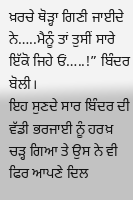ਖ਼ਰਚੇ ਥੋੜ੍ਹਾ ਗਿਣੀ ਜਾਈਦੇ ਨੇ…..ਮੈਨੂੰ ਤਾਂ ਤੁਸੀਂ ਸਾਰੇ ਇੱਕੋ ਜਿਹੇ ਓਂ…..!” ਬਿੰਦਰ ਬੋਲੀ।
ਇਹ ਸੁਣਦੇ ਸਾਰ ਬਿੰਦਰ ਦੀ ਵੱਡੀ ਭਰਜਾਈ ਨੂੰ ਹਰਖ਼ ਚੜ੍ਹ ਗਿਆ ਤੇ ਉਸ ਨੇ ਵੀ ਫਿਰ ਆਪਣੇ ਦਿਲ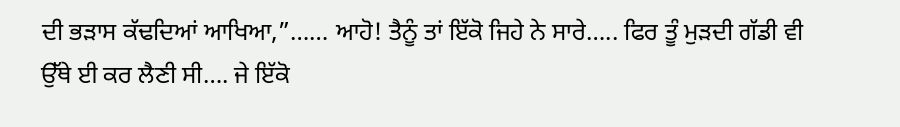ਦੀ ਭੜਾਸ ਕੱਢਦਿਆਂ ਆਖਿਆ,”…… ਆਹੋ! ਤੈਨੂੰ ਤਾਂ ਇੱਕੋ ਜਿਹੇ ਨੇ ਸਾਰੇ….. ਫਿਰ ਤੂੰ ਮੁੜਦੀ ਗੱਡੀ ਵੀ ਉੱਥੇ ਈ ਕਰ ਲੈਣੀ ਸੀ…. ਜੇ ਇੱਕੋ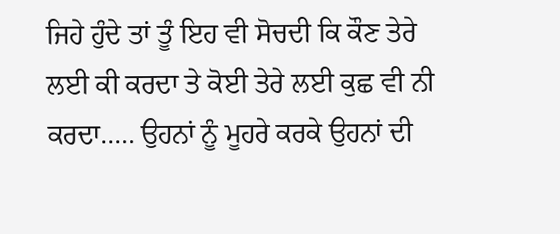ਜਿਹੇ ਹੁੰਦੇ ਤਾਂ ਤੂੰ ਇਹ ਵੀ ਸੋਚਦੀ ਕਿ ਕੌਣ ਤੇਰੇ ਲਈ ਕੀ ਕਰਦਾ ਤੇ ਕੋਈ ਤੇਰੇ ਲਈ ਕੁਛ ਵੀ ਨੀ ਕਰਦਾ….. ਉਹਨਾਂ ਨੂੰ ਮੂਹਰੇ ਕਰਕੇ ਉਹਨਾਂ ਦੀ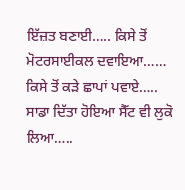ਇੱਜ਼ਤ ਬਣਾਈ….. ਕਿਸੇ ਤੋਂ ਮੋਟਰਸਾਈਕਲ ਦਵਾਇਆ…… ਕਿਸੇ ਤੋਂ ਕੜੇ ਛਾਪਾਂ ਪਵਾਏ….. ਸਾਡਾ ਦਿੱਤਾ ਹੋਇਆ ਸੈੱਟ ਵੀ ਲੁਕੋ ਲਿਆ…..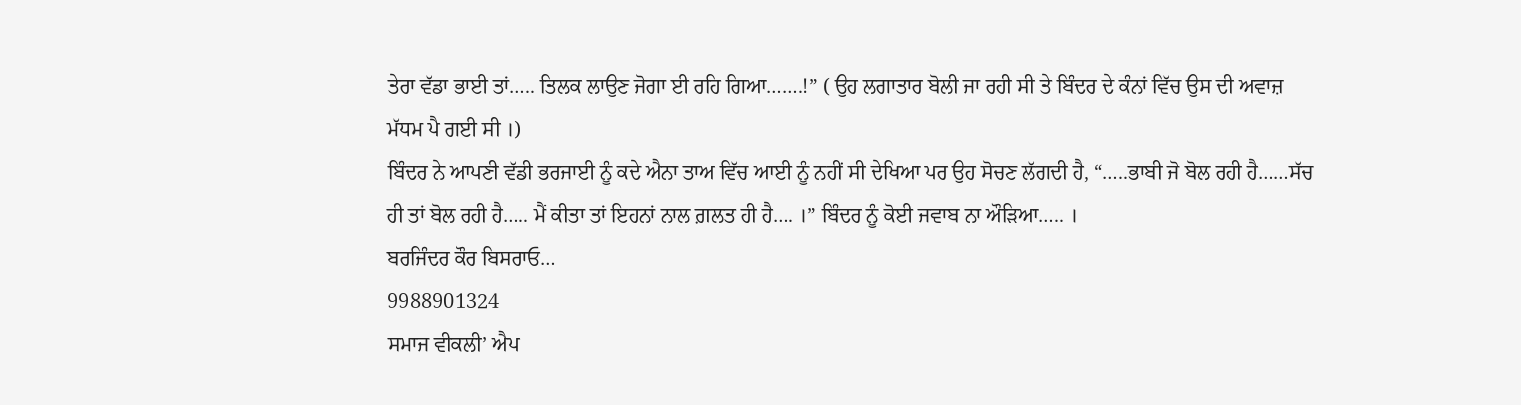ਤੇਰਾ ਵੱਡਾ ਭਾਈ ਤਾਂ….. ਤਿਲਕ ਲਾਉਣ ਜੋਗਾ ਈ ਰਹਿ ਗਿਆ…….!” ( ਉਹ ਲਗਾਤਾਰ ਬੋਲੀ ਜਾ ਰਹੀ ਸੀ ਤੇ ਬਿੰਦਰ ਦੇ ਕੰਨਾਂ ਵਿੱਚ ਉਸ ਦੀ ਅਵਾਜ਼ ਮੱਧਮ ਪੈ ਗਈ ਸੀ ।)
ਬਿੰਦਰ ਨੇ ਆਪਣੀ ਵੱਡੀ ਭਰਜਾਈ ਨੂੰ ਕਦੇ ਐਨਾ ਤਾਅ ਵਿੱਚ ਆਈ ਨੂੰ ਨਹੀਂ ਸੀ ਦੇਖਿਆ ਪਰ ਉਹ ਸੋਚਣ ਲੱਗਦੀ ਹੈ, “…..ਭਾਬੀ ਜੋ ਬੋਲ ਰਹੀ ਹੈ……ਸੱਚ ਹੀ ਤਾਂ ਬੋਲ ਰਹੀ ਹੈ….. ਮੈਂ ਕੀਤਾ ਤਾਂ ਇਹਨਾਂ ਨਾਲ ਗ਼ਲਤ ਹੀ ਹੈ…. ।” ਬਿੰਦਰ ਨੂੰ ਕੋਈ ਜਵਾਬ ਨਾ ਔੜਿਆ….. ।
ਬਰਜਿੰਦਰ ਕੌਰ ਬਿਸਰਾਓ…
9988901324
ਸਮਾਜ ਵੀਕਲੀ’ ਐਪ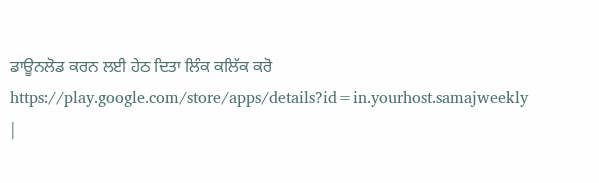ਡਾਊਨਲੋਡ ਕਰਨ ਲਈ ਹੇਠ ਦਿਤਾ ਲਿੰਕ ਕਲਿੱਕ ਕਰੋ
https://play.google.com/store/apps/details?id=in.yourhost.samajweekly
|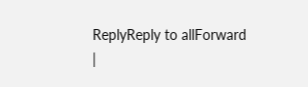ReplyReply to allForward
|